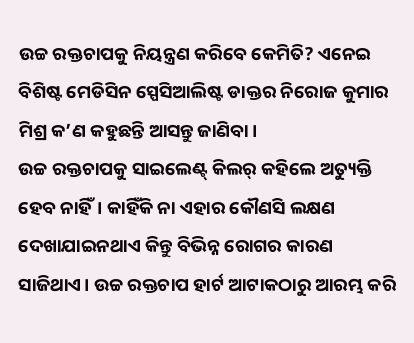ଉଚ୍ଚ ରକ୍ତଚାପକୁ ନିୟନ୍ତ୍ରଣ କରିବେ କେମିତି? ଏନେଇ ବିଶିଷ୍ଟ ମେଡିସିନ ସ୍ପେସିଆଲିଷ୍ଟ ଡାକ୍ତର ନିରୋଜ କୁମାର ମିଶ୍ର କ’ଣ କହୁଛନ୍ତି ଆସନ୍ତୁ ଜାଣିବା।
ଉଚ୍ଚ ରକ୍ତଚାପକୁ ସାଇଲେଣ୍ଟ୍ କିଲର୍ କହିଲେ ଅତ୍ୟୁକ୍ତି ହେବ ନାହିଁ। କାହିଁକି ନା ଏହାର କୌଣସି ଲକ୍ଷଣ ଦେଖାଯାଇନଥାଏ କିନ୍ତୁ ବିଭିନ୍ନ ରୋଗର କାରଣ ସାଜିଥାଏ। ଉଚ୍ଚ ରକ୍ତଚାପ ହାର୍ଟ ଆଟାକଠାରୁ ଆରମ୍ଭ କରି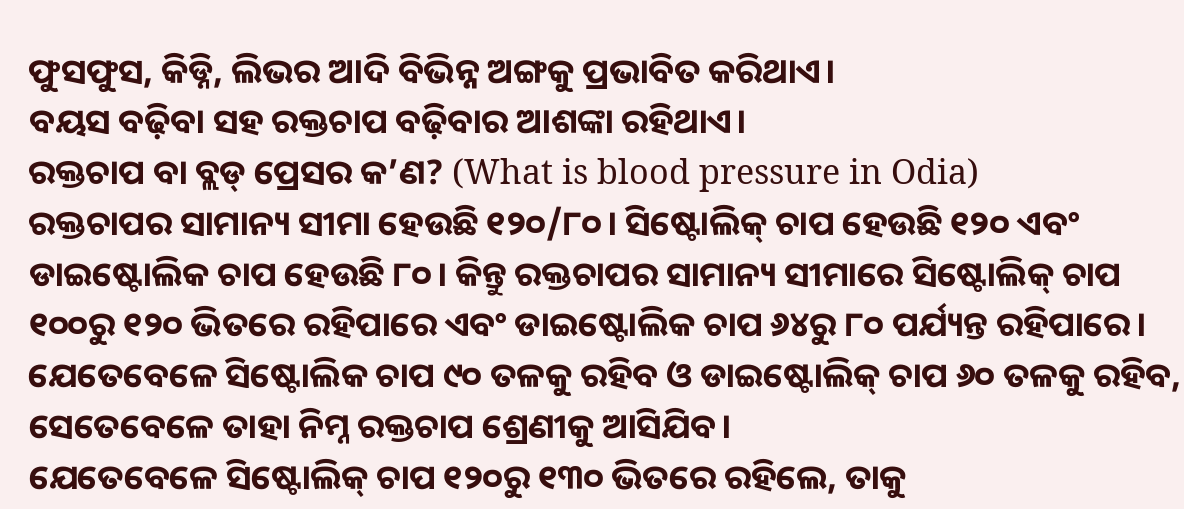ଫୁସଫୁସ, କିଡ୍ନି, ଲିଭର ଆଦି ବିଭିନ୍ନ ଅଙ୍ଗକୁ ପ୍ରଭାବିତ କରିଥାଏ।
ବୟସ ବଢ଼ିବା ସହ ରକ୍ତଚାପ ବଢ଼ିବାର ଆଶଙ୍କା ରହିଥାଏ।
ରକ୍ତଚାପ ବା ବ୍ଲଡ୍ ପ୍ରେସର କ’ଣ? (What is blood pressure in Odia)
ରକ୍ତଚାପର ସାମାନ୍ୟ ସୀମା ହେଉଛି ୧୨୦/୮୦। ସିଷ୍ଟୋଲିକ୍ ଚାପ ହେଉଛି ୧୨୦ ଏବଂ ଡାଇଷ୍ଟୋଲିକ ଚାପ ହେଉଛି ୮୦। କିନ୍ତୁ ରକ୍ତଚାପର ସାମାନ୍ୟ ସୀମାରେ ସିଷ୍ଟୋଲିକ୍ ଚାପ ୧୦୦ରୁ ୧୨୦ ଭିତରେ ରହିପାରେ ଏବଂ ଡାଇଷ୍ଟୋଲିକ ଚାପ ୬୪ରୁ ୮୦ ପର୍ଯ୍ୟନ୍ତ ରହିପାରେ। ଯେତେବେଳେ ସିଷ୍ଟୋଲିକ ଚାପ ୯୦ ତଳକୁ ରହିବ ଓ ଡାଇଷ୍ଟୋଲିକ୍ ଚାପ ୬୦ ତଳକୁ ରହିବ, ସେତେବେଳେ ତାହା ନିମ୍ନ ରକ୍ତଚାପ ଶ୍ରେଣୀକୁ ଆସିଯିବ।
ଯେତେବେଳେ ସିଷ୍ଟୋଲିକ୍ ଚାପ ୧୨୦ରୁ ୧୩୦ ଭିତରେ ରହିଲେ, ତାକୁ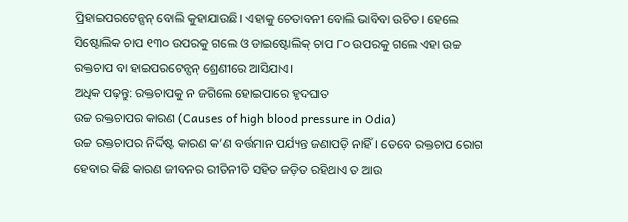ପ୍ରିହାଇପରଟେନ୍ସନ୍ ବୋଲି କୁହାଯାଉଛି। ଏହାକୁ ଚେତାବନୀ ବୋଲି ଭାବିବା ଉଚିତ। ହେଲେ ସିଷ୍ଟୋଲିକ ଚାପ ୧୩୦ ଉପରକୁ ଗଲେ ଓ ଡାଇଷ୍ଟୋଲିକ୍ ଚାପ ୮୦ ଉପରକୁ ଗଲେ ଏହା ଉଚ୍ଚ ରକ୍ତଚାପ ବା ହାଇପରଟେନ୍ସନ୍ ଶ୍ରେଣୀରେ ଆସିଯାଏ।
ଅଧିକ ପଢ଼ନ୍ତୁ: ରକ୍ତଚାପକୁ ନ ଜଗିଲେ ହୋଇପାରେ ହୃଦଘାତ
ଉଚ୍ଚ ରକ୍ତଚାପର କାରଣ (Causes of high blood pressure in Odia)
ଉଚ୍ଚ ରକ୍ତଚାପର ନିର୍ଦ୍ଦିଷ୍ଟ କାରଣ କ’ଣ ବର୍ତ୍ତମାନ ପର୍ଯ୍ୟନ୍ତ ଜଣାପଡ଼ି ନାହିଁ। ତେବେ ରକ୍ତଚାପ ରୋଗ ହେବାର କିଛି କାରଣ ଜୀବନର ରୀତିନୀତି ସହିତ ଜଡ଼ିତ ରହିଥାଏ ତ ଆଉ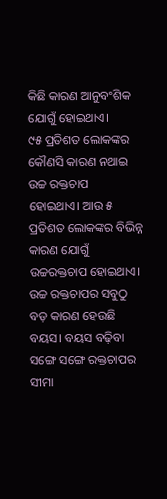କିଛି କାରଣ ଆନୁବଂଶିକ ଯୋଗୁଁ ହୋଇଥାଏ।
୯୫ ପ୍ରତିଶତ ଲୋକଙ୍କର କୌଣସି କାରଣ ନଥାଇ ଉଚ୍ଚ ରକ୍ତଚାପ ହୋଇଥାଏ। ଆଉ ୫ ପ୍ରତିଶତ ଲୋକଙ୍କର ବିଭିନ୍ନ କାରଣ ଯୋଗୁଁ ଉଚ୍ଚରକ୍ତଚାପ ହୋଇଥାଏ। ଉଚ୍ଚ ରକ୍ତଚାପର ସବୁଠୁ ବଡ଼ କାରଣ ହେଉଛି ବୟସ। ବୟସ ବଢ଼ିବା ସଙ୍ଗେ ସଙ୍ଗେ ରକ୍ତଚାପର ସୀମା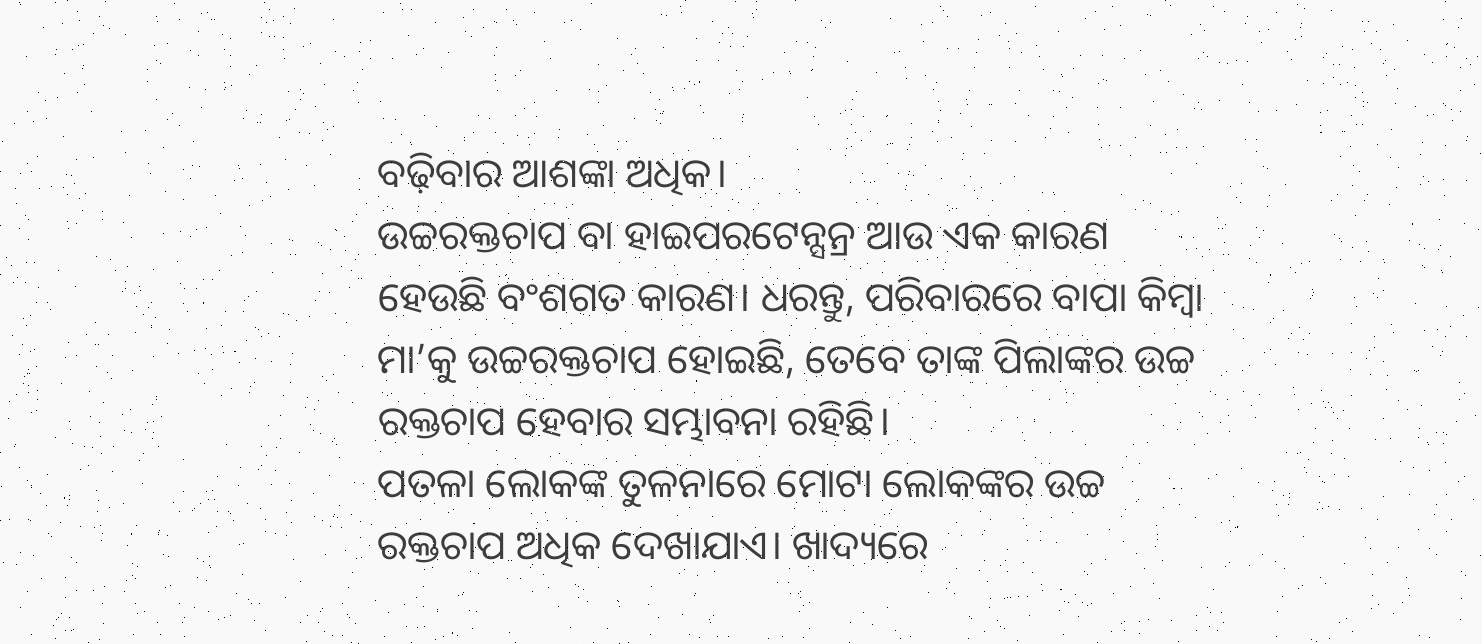ବଢ଼ିବାର ଆଶଙ୍କା ଅଧିକ।
ଉଚ୍ଚରକ୍ତଚାପ ବା ହାଇପରଟେନ୍ସନ୍ର ଆଉ ଏକ କାରଣ ହେଉଛି ବଂଶଗତ କାରଣ। ଧରନ୍ତୁ, ପରିବାରରେ ବାପା କିମ୍ବା ମା’କୁ ଉଚ୍ଚରକ୍ତଚାପ ହୋଇଛି, ତେବେ ତାଙ୍କ ପିଲାଙ୍କର ଉଚ୍ଚ ରକ୍ତଚାପ ହେବାର ସମ୍ଭାବନା ରହିଛି।
ପତଳା ଲୋକଙ୍କ ତୁଳନାରେ ମୋଟା ଲୋକଙ୍କର ଉଚ୍ଚ ରକ୍ତଚାପ ଅଧିକ ଦେଖାଯାଏ। ଖାଦ୍ୟରେ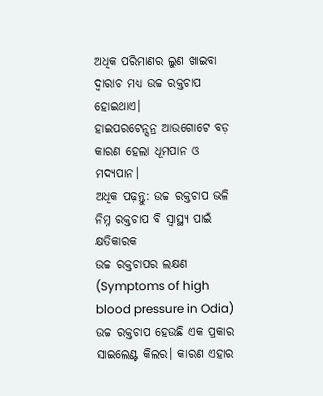ଅଧିକ ପରିମାଣର ଲୁଣ ଖାଇବା ଦ୍ୱାରାଚ ମଧ୍ୟ ଉଚ୍ଚ ରକ୍ତଚାପ ହୋଇଥାଏ।
ହାଇପରଟେନ୍ସନ୍ର ଆଉଗୋଟେ ବଡ଼ କାରଣ ହେଲା ଧୂମପାନ ଓ ମଦ୍ୟପାନ।
ଅଧିକ ପଢ଼ନ୍ତୁ: ଉଚ୍ଚ ରକ୍ତଚାପ ଭଳି ନିମ୍ନ ରକ୍ତଚାପ ବି ସ୍ୱାସ୍ଥ୍ୟ ପାଇଁ କ୍ଷତିକାରକ
ଉଚ୍ଚ ରକ୍ତଚାପର ଲକ୍ଷଣ (Symptoms of high blood pressure in Odia)
ଉଚ୍ଚ ରକ୍ତଚାପ ହେଉଛି ଏକ ପ୍ରକାର ସାଇଲେଣ୍ଟ କିଲର। କାରଣ ଏହାର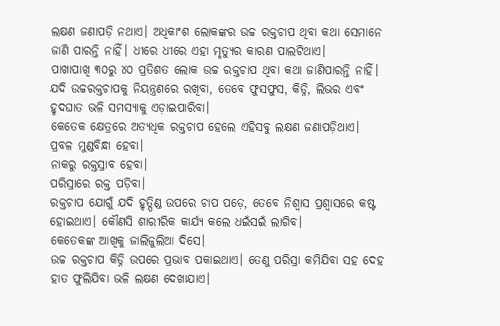ଲକ୍ଷଣ ଜଣାପଡ଼ି ନଥାଏ। ଅଧିକାଂଶ ଲୋକଙ୍କର ଉଚ୍ଚ ରକ୍ତଚାପ ଥିବା କଥା ସେମାନେ ଜାଣି ପାରନ୍ତି ନାହିଁ। ଧୀରେ ଧୀରେ ଏହା ମୃତ୍ୟୁର କାରଣ ପାଲଟିଥାଏ।
ପାଖାପାଖି ୩୦ରୁ ୪୦ ପ୍ରତିଶତ ଲୋକ ଉଚ୍ଚ ରକ୍ତଚାପ ଥିବା କଥା ଜାଣିପାରନ୍ତି ନାହିଁ। ଯଦି ଉଚ୍ଚରକ୍ତଚାପକୁ ନିୟନ୍ତ୍ରଣରେ ରଖିବା, ତେବେ ଫୁସଫୁସ, କିଡ୍ନି, ଲିଭର ଏବଂ ହୃଦଘାତ ଭଳି ସମସ୍ୟାକୁ ଏଡ଼ାଇପାରିବା।
କେତେକ କ୍ଷେତ୍ରରେ ଅତ୍ୟଧିକ ରକ୍ତଚାପ ହେଲେ ଏହିସବୁ ଲକ୍ଷଣ ଜଣାପଡ଼ିଥାଏ।
ପ୍ରବଳ ମୁଣ୍ଡବିନ୍ଧା ହେବା।
ନାକରୁ ରକ୍ତସ୍ରାବ ହେବା।
ପରିସ୍ରାରେ ରକ୍ତ ପଡ଼ିବା।
ରକ୍ତଚାପ ଯୋଗୁଁ ଯଦି ହୃତ୍ପିଣ୍ଡ ଉପରେ ଚାପ ପଡ଼େ, ତେବେ ନିଶ୍ୱାସ ପ୍ରଶ୍ୱାସରେ କଷ୍ଟ ହୋଇଥାଏ। କୌଣସି ଶାରୀରିକ କାର୍ଯ୍ୟ କଲେ ଧଇଁସଇଁ ଲାଗିବ।
କେତେକଙ୍କ ଆଖିକୁ ଜାଲିଜୁଲିଆ ଦିସେ।
ଉଚ୍ଚ ରକ୍ତଚାପ କିଡ୍ନି ଉପରେ ପ୍ରଭାବ ପକାଇଥାଏ। ତେଣୁ ପରିସ୍ରା କମିଯିବା ସହ ଦେହ ହାତ ଫୁଲିଯିବା ଭଳି ଲକ୍ଷଣ ଦେଖାଯାଏ।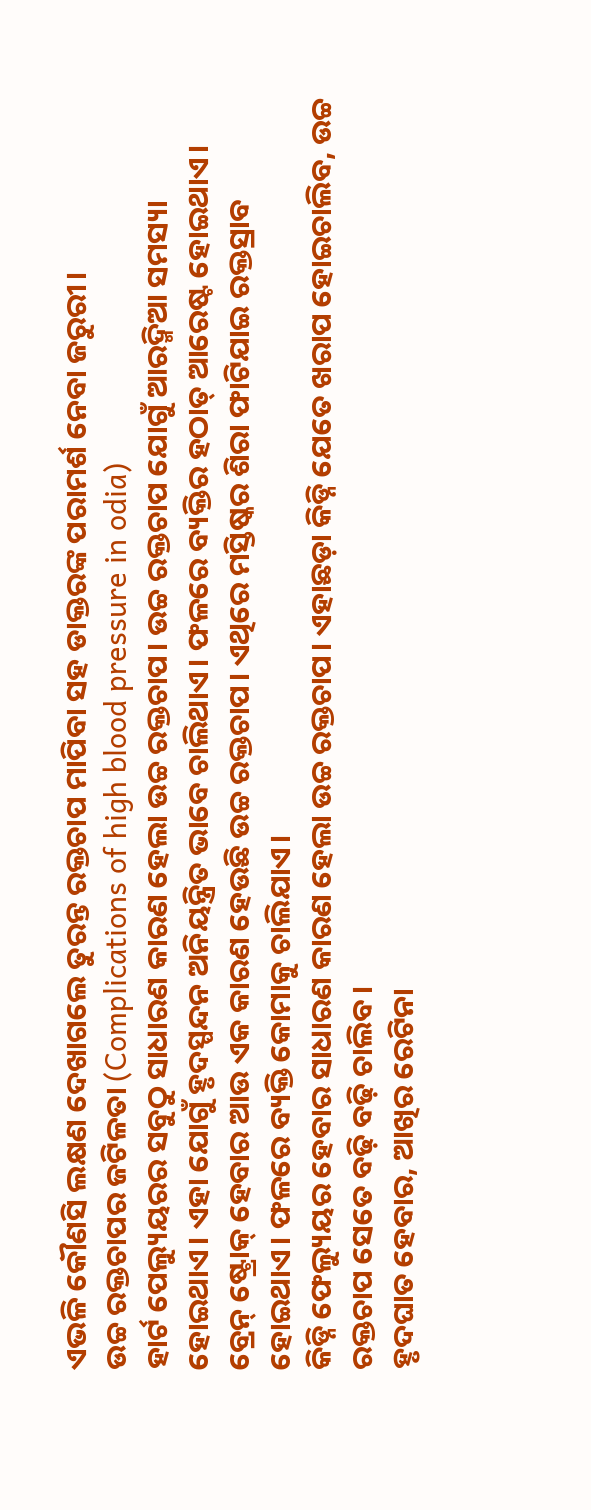ଏଭଳି କୌଣସି ଲକ୍ଷଣ ଦେଖାଗଲେ ତୁରନ୍ତ ରକ୍ତଚାପ ମାପିବା ସହ ଡାକ୍ତରଙ୍କ ପରାମର୍ଶ ନେବା ଜରୁରୀ।
ଉଚ୍ଚ ରକ୍ତଚାପର ଜଟିଳତା (Complications of high blood pressure in odia)
ହାର୍ଟ ପେଲ୍ୟୁୟରର ସବୁଠୁ ସାଧାରଣ କାରଣ ହେଲା ଉଚ୍ଚ ରକ୍ତଚାପ। ଉଚ୍ଚ ରକ୍ତଚାପ ଯୋଗୁଁ ଆରଦ୍ମିଆ ସମସ୍ୟା ହୋଇଥାଏ। ଏହା ଯୋଗୁଁ ହୃଦସ୍ପନ୍ଦନ ଅନିୟନ୍ତ୍ରିତ ଭାବେ ଚାଲିଥାଏ। ଫଳରେ ବ୍ୟକ୍ତିର ହଠାତ୍ ଆରେଷ୍ଟ ହୋଇଥାଏ।
ବ୍ରେନ୍ ଷ୍ଟ୍ରୋକ୍ ହେବାର ଆଉ ଏକ କାରଣ ହେଉଛି ଉଚ୍ଚ ରକ୍ତଚାପ। ଏଥିରେ ମସ୍ତିଷ୍କର ଶିରା ଫାଟିଯାଇ ରକ୍ତସ୍ରାବ ହୋଇଥାଏ। ଫଳରେ ବ୍ୟକ୍ତି କୋମାକୁ ଚାଲିଯାଏ।
କିଡ୍ନି ଫେଲ୍ୟୁୟର ହେବାର ସାଧାରଣ କାରଣ ହେଲା ଉଚ୍ଚ ରକ୍ତଚାପ। ଏହାଛଡ଼ା କିଡ୍ନି ଯେତେ ଖରାପ ହୋଇଚାଲିବ, ଉଚ୍ଚ ରକ୍ତଚାପ ସେତେ ବଢ଼ି ବଢ଼ି ଚାଲିବ।
ହୃଦଘାତ ହେବାର, ଆଖିର ରେଟିନା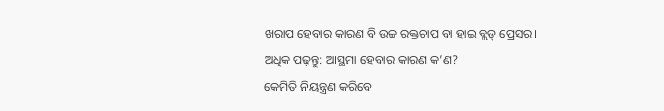ଖରାପ ହେବାର କାରଣ ବି ଉଚ୍ଚ ରକ୍ତଚାପ ବା ହାଇ ବ୍ଲଡ୍ ପ୍ରେସର।
ଅଧିକ ପଢ଼ନ୍ତୁ: ଆସ୍ଥମା ହେବାର କାରଣ କ’ଣ?
କେମିତି ନିୟନ୍ତ୍ରଣ କରିବେ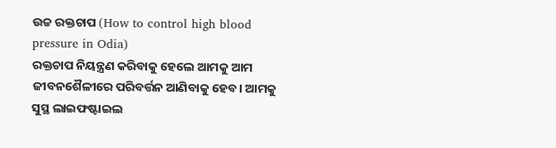ଉଚ୍ଚ ରକ୍ତଚାପ (How to control high blood pressure in Odia)
ରକ୍ତଚାପ ନିୟନ୍ତ୍ରଣ କରିବାକୁ ହେଲେ ଆମକୁ ଆମ ଜୀବନଶୈଳୀରେ ପରିବର୍ତ୍ତନ ଆଣିବାକୁ ହେବ। ଆମକୁ ସୁସ୍ଥ ଲାଇଫଷ୍ଟାଇଲ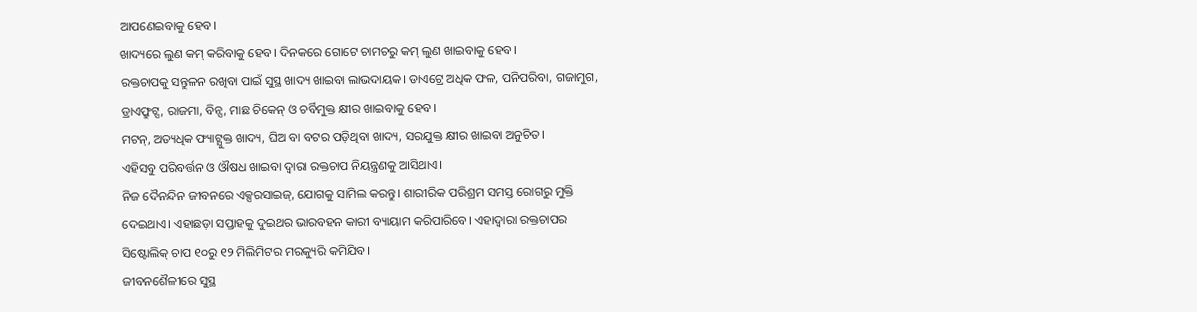ଆପଣେଇବାକୁ ହେବ।
ଖାଦ୍ୟରେ ଲୁଣ କମ୍ କରିବାକୁ ହେବ। ଦିନକରେ ଗୋଟେ ଚାମଚରୁ କମ୍ ଲୁଣ ଖାଇବାକୁ ହେବ।
ରକ୍ତଚାପକୁ ସନ୍ତୁଳନ ରଖିବା ପାଇଁ ସୁସ୍ଥ ଖାଦ୍ୟ ଖାଇବା ଲାଭଦାୟକ। ଡାଏଟ୍ରେ ଅଧିକ ଫଳ, ପନିପରିବା, ଗଜାମୁଗ, ଡ୍ରାଏଫ୍ରୁଟ୍ସ, ରାଜମା, ବିନ୍ସ, ମାଛ ଚିକେନ୍ ଓ ଚର୍ବିମୁକ୍ତ କ୍ଷୀର ଖାଇବାକୁ ହେବ।
ମଟନ୍, ଅତ୍ୟଧିକ ଫ୍ୟାଟ୍ଯୁକ୍ତ ଖାଦ୍ୟ, ଘିଅ ବା ବଟର ପଡ଼ିଥିବା ଖାଦ୍ୟ, ସରଯୁକ୍ତ କ୍ଷୀର ଖାଇବା ଅନୁଚିତ।
ଏହିସବୁ ପରିବର୍ତ୍ତନ ଓ ଔଷଧ ଖାଇବା ଦ୍ୱାରା ରକ୍ତଚାପ ନିୟନ୍ତ୍ରଣକୁ ଆସିଥାଏ।
ନିଜ ଦୈନନ୍ଦିନ ଜୀବନରେ ଏକ୍ସରସାଇଜ୍, ଯୋଗକୁ ସାମିଲ କରନ୍ତୁ। ଶାରୀରିକ ପରିଶ୍ରମ ସମସ୍ତ ରୋଗରୁ ମୁକ୍ତି ଦେଇଥାଏ। ଏହାଛଡ଼ା ସପ୍ତାହକୁ ଦୁଇଥର ଭାରବହନ କାରୀ ବ୍ୟାୟାମ କରିପାରିବେ। ଏହାଦ୍ୱାରା ରକ୍ତଚାପର ସିଷ୍ଟୋଲିକ୍ ଚାପ ୧୦ରୁ ୧୨ ମିଲିମିଟର ମରକ୍ୟୁରି କମିଯିବ।
ଜୀବନଶୈଳୀରେ ସୁସ୍ଥ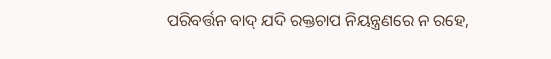ପରିବର୍ତ୍ତନ ବାଦ୍ ଯଦି ରକ୍ତଚାପ ନିୟନ୍ତ୍ରଣରେ ନ ରହେ,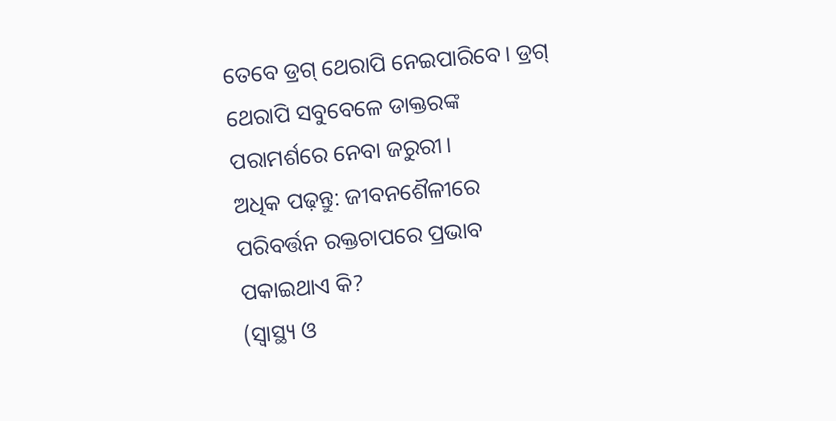ତେବେ ଡ୍ରଗ୍ ଥେରାପି ନେଇପାରିବେ। ଡ୍ରଗ୍ ଥେରାପି ସବୁବେଳେ ଡାକ୍ତରଙ୍କ ପରାମର୍ଶରେ ନେବା ଜରୁରୀ।
ଅଧିକ ପଢ଼ନ୍ତୁ: ଜୀବନଶୈଳୀରେ ପରିବର୍ତ୍ତନ ରକ୍ତଚାପରେ ପ୍ରଭାବ ପକାଇଥାଏ କି?
(ସ୍ୱାସ୍ଥ୍ୟ ଓ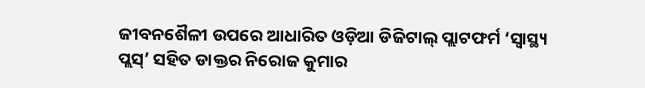ଜୀବନଶୈଳୀ ଉପରେ ଆଧାରିତ ଓଡ଼ିଆ ଡିଜିଟାଲ୍ ପ୍ଲାଟଫର୍ମ ‘ସ୍ୱାସ୍ଥ୍ୟ ପ୍ଲସ୍’ ସହିତ ଡାକ୍ତର ନିରୋଜ କୁମାର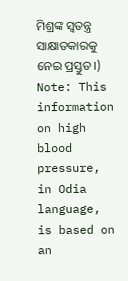ମିଶ୍ରଙ୍କ ସ୍ୱତନ୍ତ୍ର ସାକ୍ଷାତକାରକୁ ନେଇ ପ୍ରସ୍ତୁତ।)
Note: This information on high blood pressure, in Odia language, is based on an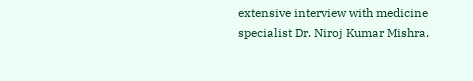extensive interview with medicine specialist Dr. Niroj Kumar Mishra.